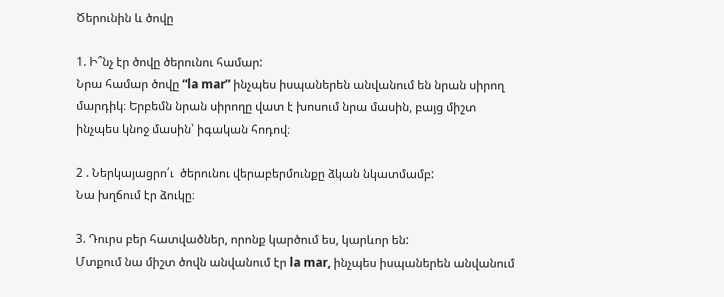Ծերունին և ծովը

1. Ի՞նչ էր ծովը ծերունու համար:
Նրա համար ծովը “la mar” ինչպես իսպաներեն անվանում են նրան սիրող մարդիկ։ Երբեմն նրան սիրողը վատ է խոսում նրա մասին, բայց միշտ ինչպես կնոջ մասին՝ իգական հոդով։

2 . Ներկայացրո՛ւ  ծերունու վերաբերմունքը ձկան նկատմամբ:
Նա խղճում էր ձուկը։

3. Դուրս բեր հատվածներ, որոնք կարծում ես, կարևոր են:
Մտքում նա միշտ ծովն անվանում էր la mar, ինչպես իսպաներեն անվանում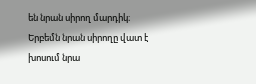են նրան սիրող մարդիկ։ Երբեմն նրան սիրողը վատ է խոսում նրա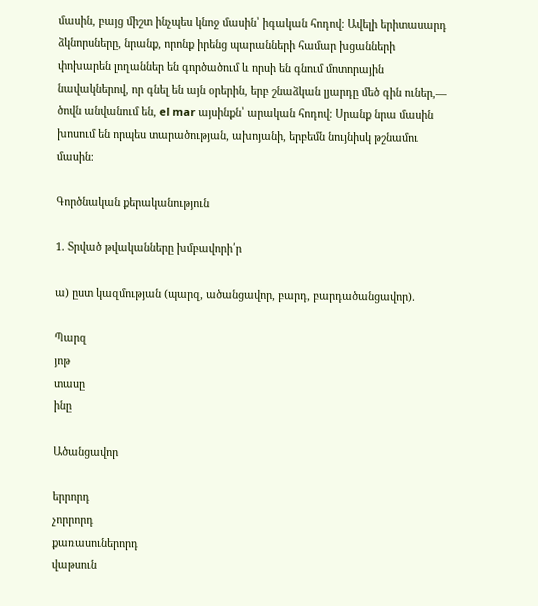մասին, բայց միշտ ինչպես կնոջ մասին՝ իգական հոդով։ Ավելի երիտասարդ ձկնորսները, նրանք, որոնք իրենց պարանների համար խցանների փոխարեն լողաններ են գործածում և որսի են գնում մոտորային նավակներով, որ գնել են այն օրերին, երբ շնաձկան լյարդը մեծ գին ուներ,— ծովն անվանում են, el mar այսինքն՝ արական հոդով։ Սրանք նրա մասին խոսում են որպես տարածության, ախոյանի, երբեմն նույնիսկ թշնամու մասին։

Գործնական քերականություն

1. Տրված թվականները խմբավորի՛ր

ա) ըստ կազմության (պարզ, ածանցավոր, բարդ, բարդածանցավոր).

Պարզ
յոթ
տասը
ինը

Ածանցավոր

երրորդ
չորրորդ
քառասուներորդ
վաթսուն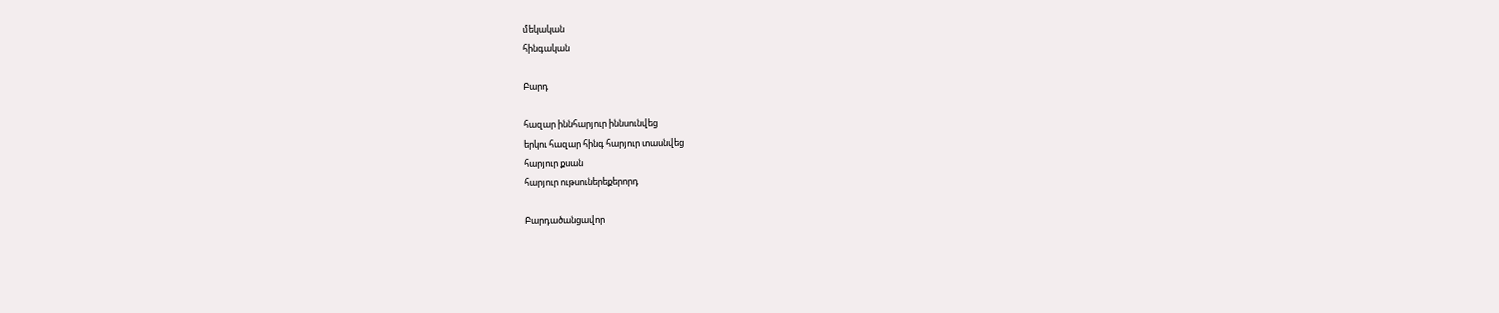մեկական
հինգական

Բարդ

հազար իննհարյուր իննսունվեց
երկու հազար հինգ հարյուր տասնվեց
հարյուր քսան
հարյուր ութսուներեքերորդ

Բարդածանցավոր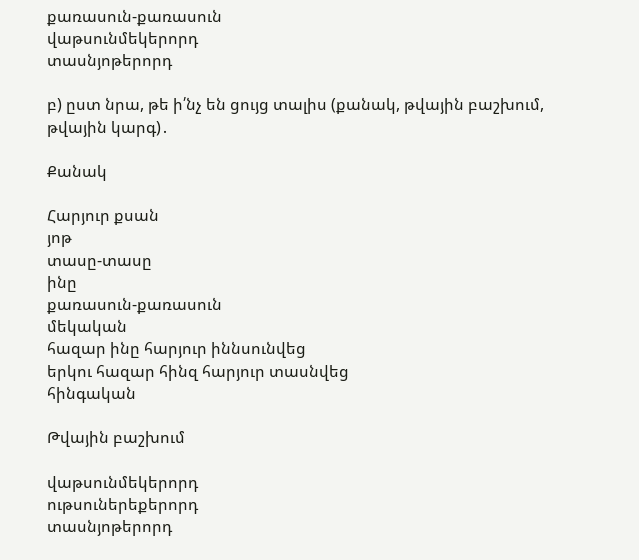քառասուն-քառասուն
վաթսունմեկերորդ
տասնյոթերորդ

բ) ըստ նրա, թե ի՛նչ են ցույց տալիս (քանակ, թվային բաշխում, թվային կարգ)․

Քանակ

Հարյուր քսան
յոթ
տասը-տասը
ինը
քառասուն-քառասուն
մեկական
հազար ինը հարյուր իննսունվեց
երկու հազար հինզ հարյուր տասնվեց
հինգական

Թվային բաշխում

վաթսունմեկերորդ
ութսուներեքերորդ
տասնյոթերորդ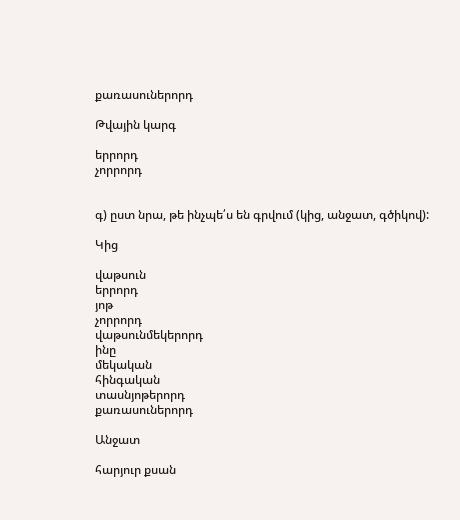քառասուներորդ

Թվային կարգ

երրորդ
չորրորդ


գ) ըստ նրա, թե ինչպե՛ս են գրվում (կից, անջատ, գծիկով):

Կից

վաթսուն
երրորդ
յոթ
չորրորդ
վաթսունմեկերորդ
ինը
մեկական
հինգական
տասնյոթերորդ
քառասուներորդ

Անջատ

հարյուր քսան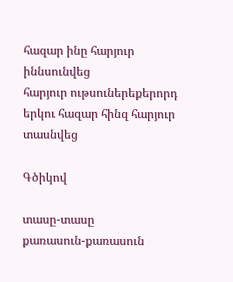հազար ինը հարյուր իննսունվեց
հարյուր ութսուներեքերորդ
երկու հազար հինզ հարյուր տասնվեց

Գծիկով

տասը-տասը
քառասուն-քառասուն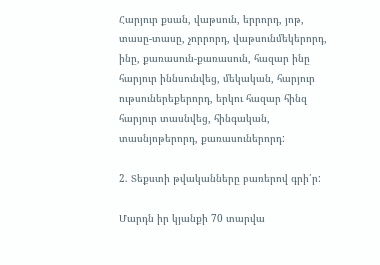Հարյուր քսան, վաթսուն, երրորդ, յոթ, տասը-տասը, չորրորդ, վաթսունմեկերորդ, ինը, քառասուն-քառասուն, հազար ինը հարյուր իննսունվեց, մեկական, հարյուր ութսուներեքերորդ, երկու հազար հինզ հարյուր տասնվեց, հինգական, տասնյոթերորդ, քառասուներորդ:

2. Տեքստի թվականները բառերով գրի՛ր:

Մարդն իր կյանքի 70 տարվա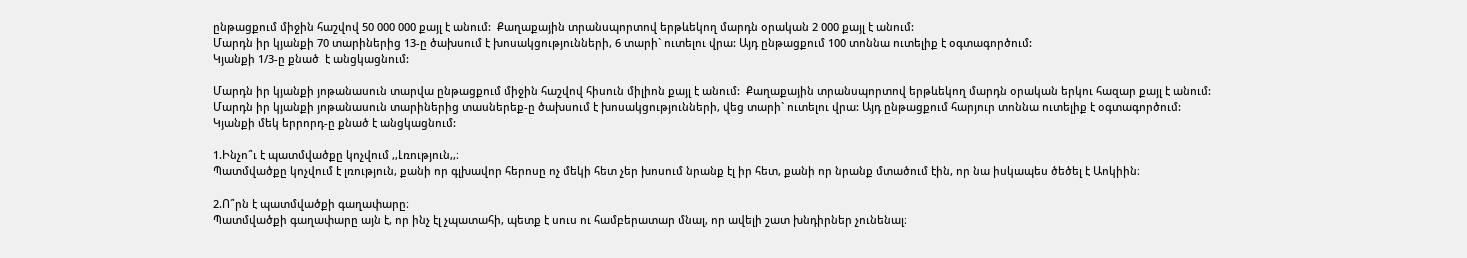ընթացքում միջին հաշվով 50 000 000 քայլ է անում:  Քաղաքային տրանսպորտով երթևեկող մարդն օրական 2 000 քայլ է անում:
Մարդն իր կյանքի 70 տարիներից 13-ը ծախսում է խոսակցությունների, 6 տարի` ուտելու վրա: Այդ ընթացքում 100 տոննա ուտելիք է օգտագործում:
Կյանքի 1/3-ը քնած  է անցկացնում:

Մարդն իր կյանքի յոթանասուն տարվա ընթացքում միջին հաշվով հիսուն միլիոն քայլ է անում:  Քաղաքային տրանսպորտով երթևեկող մարդն օրական երկու հազար քայլ է անում:
Մարդն իր կյանքի յոթանասուն տարիներից տասներեք-ը ծախսում է խոսակցությունների, վեց տարի` ուտելու վրա: Այդ ընթացքում հարյուր տոննա ուտելիք է օգտագործում:
Կյանքի մեկ երրորդ-ը քնած է անցկացնում:

1.Ինչո՞ւ է պատմվածքը կոչվում ,,Լռություն,,։
Պատմվածքը կոչվում է լռություն, քանի որ գլխավոր հերոսը ոչ մեկի հետ չեր խոսում նրանք էլ իր հետ, քանի որ նրանք մտածում էին, որ նա իսկապես ծեծել է Աոկիին։

2.Ո՞րն է պատմվածքի գաղափարը։
Պատմվածքի գաղափարը այն է, որ ինչ էլ չպատահի, պետք է սուս ու համբերատար մնալ, որ ավելի շատ խնդիրներ չունենալ։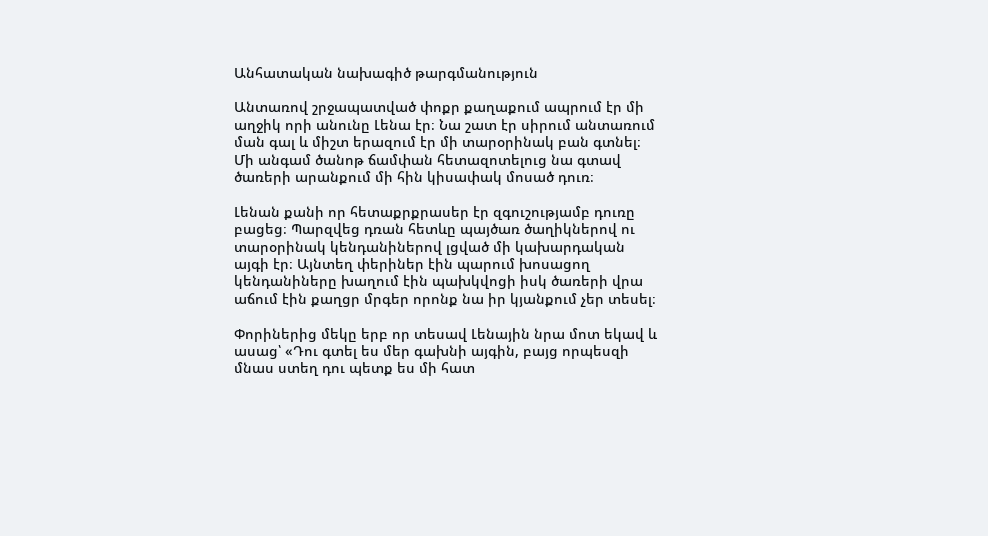Անհատական նախագիծ թարգմանություն

Անտառով շրջապատված փոքր քաղաքում ապրում էր մի աղջիկ որի անունը Լենա էր։ Նա շատ էր սիրում անտառում ման գալ և միշտ երազում էր մի տարօրինակ բան գտնել։ Մի անգամ ծանոթ ճամփան հետազոտելուց նա գտավ ծառերի արանքում մի հին կիսափակ մոսած դուռ։

Լենան քանի որ հետաքրքրասեր էր զգուշությամբ դուռը բացեց։ Պարզվեց դռան հետևը պայծառ ծաղիկներով ու տարօրինակ կենդանիներով լցված մի կախարդական այգի էր։ Այնտեղ փերիներ էին պարում խոսացող կենդանիները խաղում էին պախկվոցի իսկ ծառերի վրա աճում էին քաղցր մրգեր որոնք նա իր կյանքում չեր տեսել։

Փորիներից մեկը երբ որ տեսավ Լենային նրա մոտ եկավ և ասաց՝ «Դու գտել ես մեր գախնի այգին, բայց որպեսզի մնաս ստեղ դու պետք ես մի հատ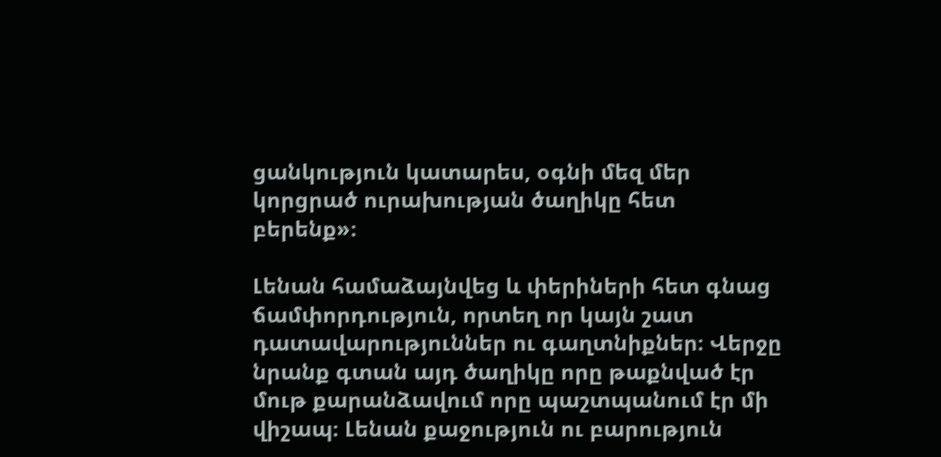ցանկություն կատարես, օգնի մեզ մեր կորցրած ուրախության ծաղիկը հետ բերենք»։

Լենան համաձայնվեց և փերիների հետ գնաց ճամփորդություն, որտեղ որ կայն շատ դատավարություններ ու գաղտնիքներ։ Վերջը նրանք գտան այդ ծաղիկը որը թաքնված էր մութ քարանձավում որը պաշտպանում էր մի վիշապ։ Լենան քաջություն ու բարություն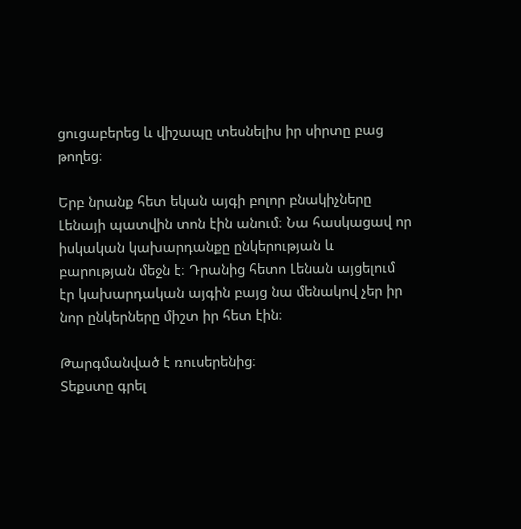ցուցաբերեց և վիշապը տեսնելիս իր սիրտը բաց թողեց։

Երբ նրանք հետ եկան այգի բոլոր բնակիչները Լենայի պատվին տոն էին անում։ Նա հասկացավ որ իսկական կախարդանքը ընկերության և բարության մեջն է։ Դրանից հետո Լենան այցելում էր կախարդական այգին բայց նա մենակով չեր իր նոր ընկերները միշտ իր հետ էին։

Թարգմանված է ռուսերենից։
Տեքստը գրել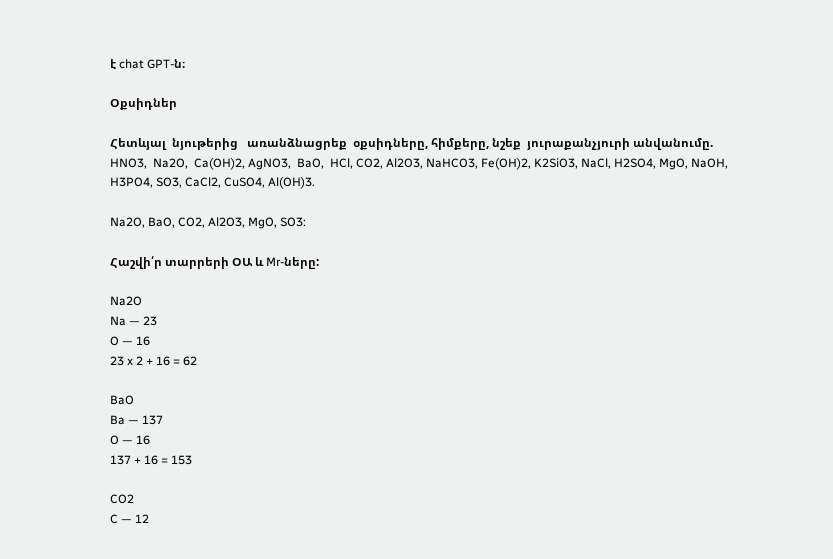է chat GPT-ն։

Օքսիդներ

Հետևյալ  նյութերից   առանձնացրեք  օքսիդները, հիմքերը, նշեք  յուրաքանչյուրի անվանումը.
HNO3,  Na2O,  Ca(OH)2, AgNO3,  BaO,  HCl, CO2, Al2O3, NaHCO3, Fe(OH)2, K2SiO3, NaCl, H2SO4, MgO, NaOH, H3PO4, SO3, CaCl2, CuSO4, Al(OH)3.

Na2O, BaO, CO2, Al2O3, MgO, SO3:

Հաշվի՛ր տարրերի ՕԱ և Mr-ները:

Na2O
Na — 23
O — 16
23 x 2 + 16 = 62

BaO
Ba — 137
O — 16
137 + 16 = 153

CO2
C — 12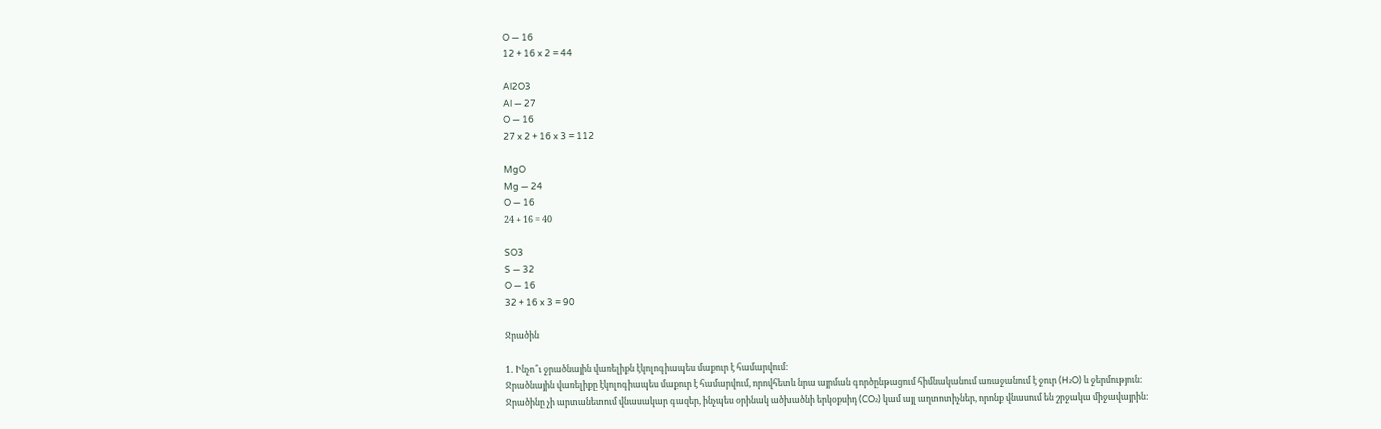O — 16
12 + 16 x 2 = 44

Al2O3
Al — 27
O — 16
27 x 2 + 16 x 3 = 112

MgO
Mg — 24
O — 16
24 + 16 = 40

SO3
S — 32
O — 16
32 + 16 x 3 = 90

Ջրածին

1․ Ինչո՞ւ ջրածնային վառելիքն էկոլոգիապես մաքուր է համարվում:
Ջրածնային վառելիքը էկոլոգիապես մաքուր է համարվում, որովհետև նրա այրման գործընթացում հիմնականում առաջանում է ջուր (H₂O) և ջերմություն: Ջրածինը չի արտանետում վնասակար գազեր, ինչպես օրինակ ածխածնի երկօքսիդ (CO₂) կամ այլ աղտոտիչներ, որոնք վնասում են շրջակա միջավայրին: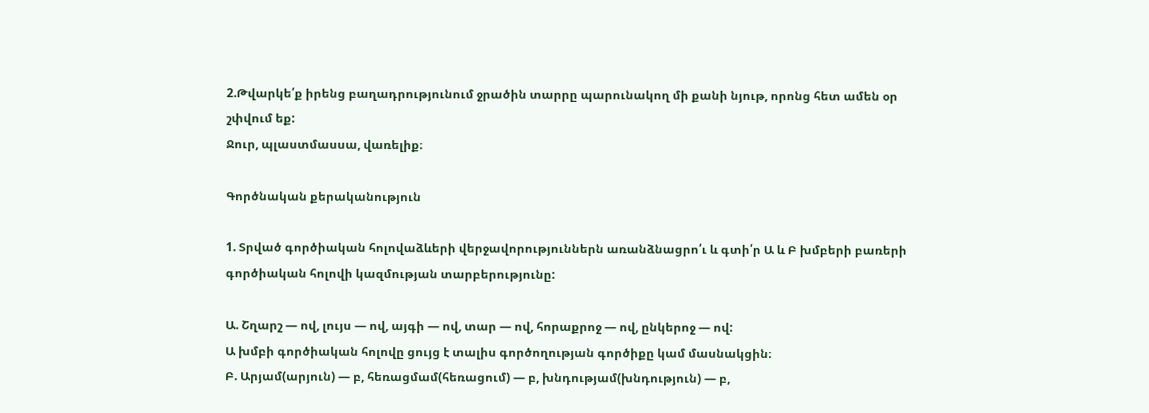2.Թվարկե՛ք իրենց բաղադրությունում ջրածին տարրը պարունակող մի քանի նյութ, որոնց հետ ամեն օր շփվում եք:
Ջուր, պլաստմասսա, վառելիք։

Գործնական քերականություն

1. Տրված գործիական հոլովաձևերի վերջավորություններն առանձնացրո՛ւ և գտի՛ր Ա և Բ խմբերի բառերի գործիական հոլովի կազմության տարբերությունը:

Ա. Շղարշ — ով, լույս — ով, այգի — ով, տար — ով, հորաքրոջ — ով, ընկերոջ — ով:
Ա խմբի գործիական հոլովը ցույց է տալիս գործողության գործիքը կամ մասնակցին։
Բ. Արյամ(արյուն) — բ, հեռացմամ(հեռացում) — բ, խնդությամ(խնդություն) — բ,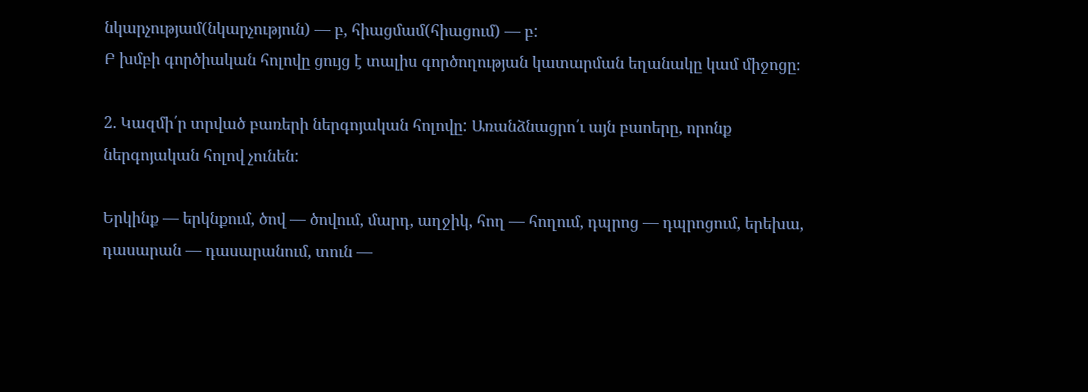նկարչությամ(նկարչություն) — բ, հիացմամ(հիացում) — բ:
Բ խմբի գործիական հոլովը ցույց է տալիս գործողության կատարման եղանակը կամ միջոցը։

2. Կազմի՛ր տրված բառերի ներգոյական հոլովը: Առանձնացրո՛ւ այն բաոերը, որոնք ներգոյական հոլով չունեն:

Երկինք — երկնքում, ծով — ծովում, մարդ, աղջիկ, հող — հողում, դպրոց — դպրոցում, երեխա, դասարան — դասարանում, տուն —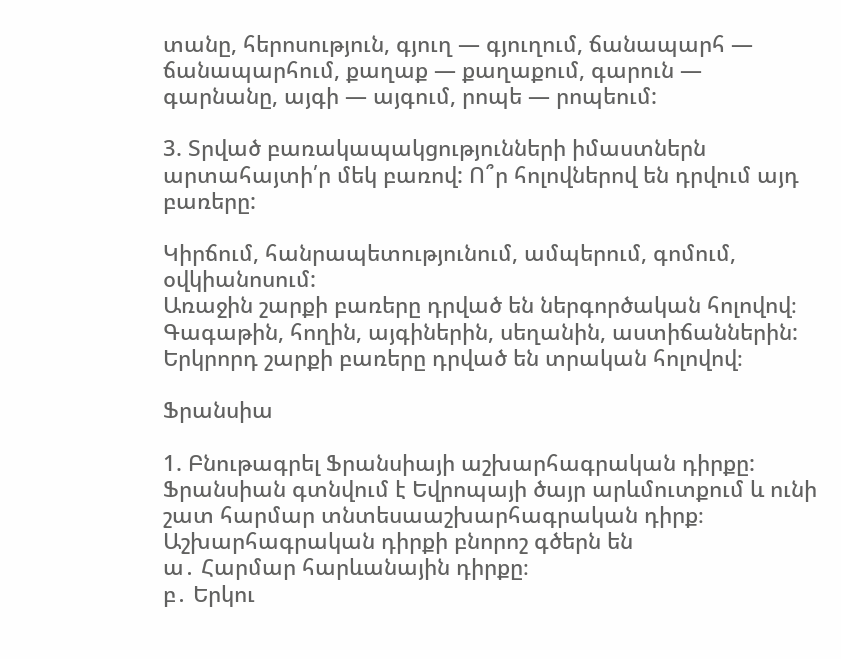տանը, հերոսություն, գյուղ — գյուղում, ճանապարհ — ճանապարհում, քաղաք — քաղաքում, գարուն — գարնանը, այգի — այգում, րոպե — րոպեում:

3. Տրված բառակապակցությունների իմաստներն արտահայտի՛ր մեկ բառով: Ո՞ր հոլովներով են դրվում այդ բառերը:

Կիրճում, հանրապետությունում, ամպերում, գոմում, օվկիանոսում:
Առաջին շարքի բառերը դրված են ներգործական հոլովով։
Գագաթին, հողին, այգիներին, սեղանին, աստիճաններին:
Երկրորդ շարքի բառերը դրված են տրական հոլովով։

Ֆրանսիա

1. Բնութագրել Ֆրանսիայի աշխարհագրական դիրքը:
Ֆրանսիան գտնվում է Եվրոպայի ծայր արևմուտքում և ունի շատ հարմար տնտեսաաշխարհագրական դիրք։ Աշխարհագրական դիրքի բնորոշ գծերն են
ա․ Հարմար հարևանային դիրքը։
բ․ Երկու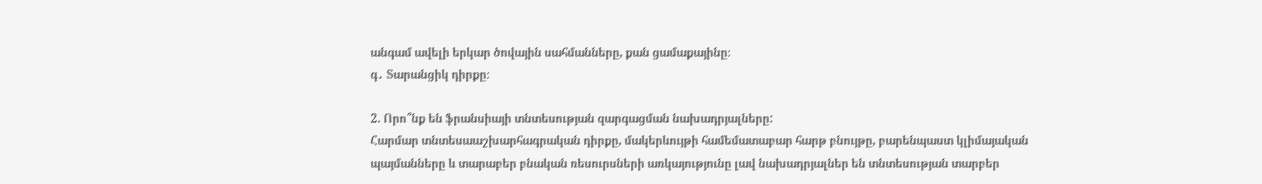անգամ ավելի երկար ծովային սահմանները, քան ցամաքայինը։
գ․ Տարանցիկ դիրքը։

2. Որո՞նք են ֆրանսիայի տնտեսության զարգացման նախադրյալները:
Հարմար տնտեսաաշխարհագրական դիրքը, մակերևույթի համեմատաբար հարթ բնույթը, բարենպաստ կլիմայական պայմանները և տարաբեր բնական ռեսուրսների առկայությունը լավ նախադրյալներ են տնտեսության տարբեր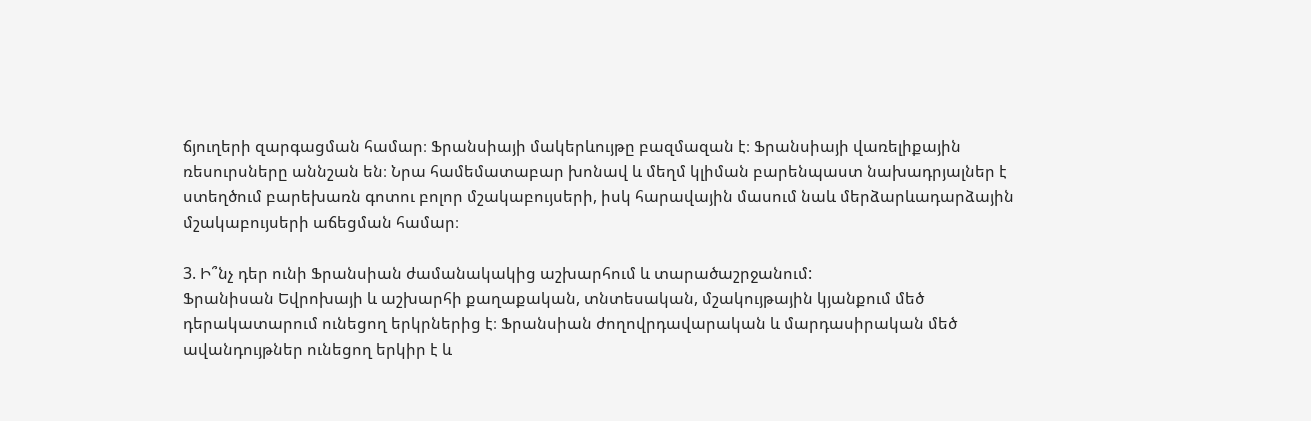ճյուղերի զարգացման համար։ Ֆրանսիայի մակերևույթը բազմազան է։ Ֆրանսիայի վառելիքային ռեսուրսները աննշան են։ Նրա համեմատաբար խոնավ և մեղմ կլիման բարենպաստ նախադրյալներ է ստեղծում բարեխառն գոտու բոլոր մշակաբույսերի, իսկ հարավային մասում նաև մերձարևադարձային մշակաբույսերի աճեցման համար։

3. Ի՞նչ դեր ունի Ֆրանսիան ժամանակակից աշխարհում և տարածաշրջանում:
Ֆրանիսան Եվրոխայի և աշխարհի քաղաքական, տնտեսական, մշակույթային կյանքում մեծ դերակատարում ունեցող երկրներից է։ Ֆրանսիան ժողովրդավարական և մարդասիրական մեծ ավանդույթներ ունեցող երկիր է և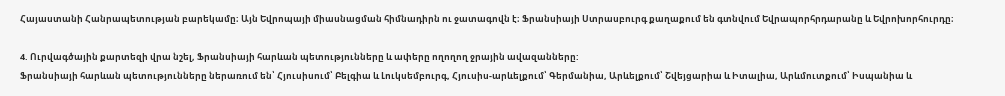Հայաստանի Հանրապետության բարեկամը։ Այն Եվրոպայի միասնացման հիմնադիրն ու ջատագովն է։ Ֆրանսիայի Ստրասբուրգ քաղաքում են գտնվում Եվրապորհրդարանը և Եվրոխորհուրդը։

4. Ուրվագծային քարտեզի վրա նշել, Ֆրանսիայի հարևան պետությունները և ափերը ողողող ջրային ավազանները:
Ֆրանսիայի հարևան պետությունները ներառում են՝ Հյուսիսում՝ Բելգիա և Լուկսեմբուրգ, Հյուսիս-արևելքում՝ Գերմանիա, Արևելքում՝ Շվեյցարիա և Իտալիա, Արևմուտքում՝ Իսպանիա և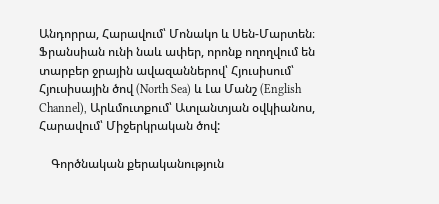Անդորրա, Հարավում՝ Մոնակո և Սեն-Մարտեն։
Ֆրանսիան ունի նաև ափեր, որոնք ողողվում են տարբեր ջրային ավազաններով՝ Հյուսիսում՝ Հյուսիսային ծով (North Sea) և Լա Մանշ (English Channel), Արևմուտքում՝ Ատլանտյան օվկիանոս, Հարավում՝ Միջերկրական ծով:

    Գործնական քերականություն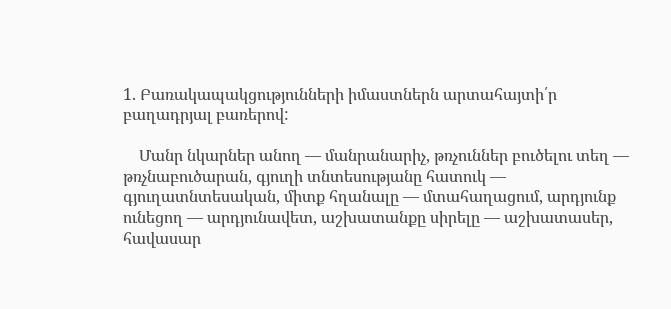1. Բառակապակցությունների իմաստներն արտահայտի՛ր բաղադրյալ բառերով:

    Մանր նկարներ անող — մանրանարիչ, թռչուններ բուծելու տեղ — թռչնաբուծարան, գյուղի տնտեսությանը հատուկ — գյուղատնտեսական, միտք հղանալը — մտահաղացում, արդյունք ունեցող — արդյունավետ, աշխատանքը սիրելը — աշխատասեր, հավասար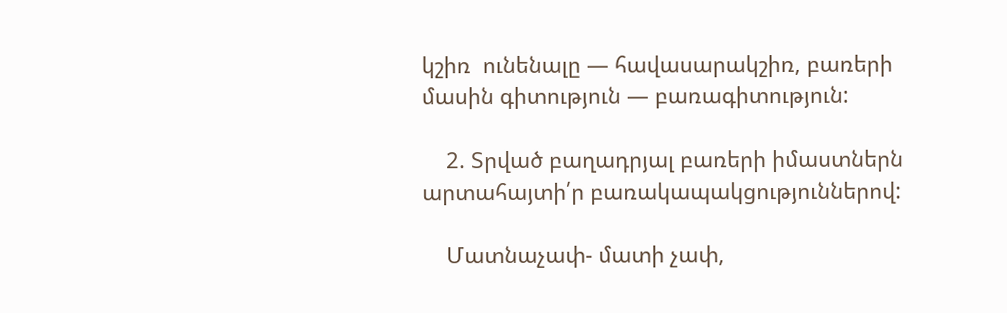կշիռ  ունենալը — հավասարակշիռ, բառերի մասին գիտություն — բառագիտություն:

    2. Տրված բաղադրյալ բառերի իմաստներն արտահայտի՛ր բառակապակցություններով:

    Մատնաչափ- մատի չափ,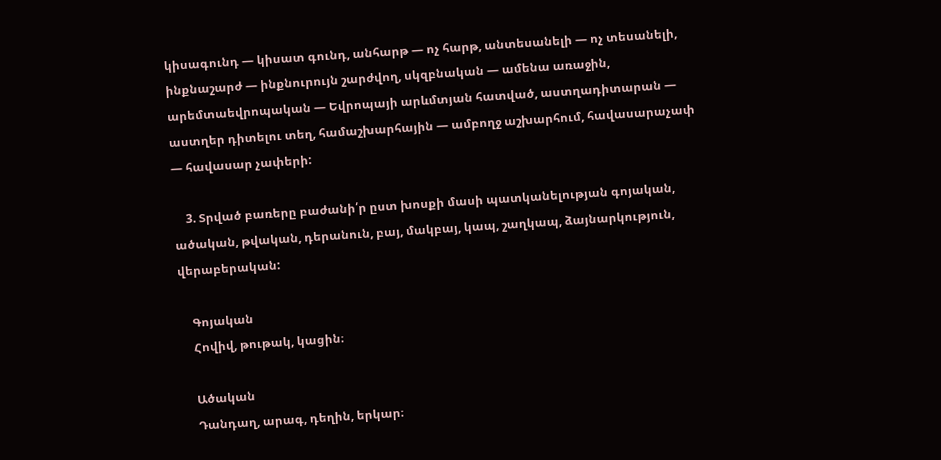կիսագունդ — կիսատ գունդ, անհարթ — ոչ հարթ, անտեսանելի — ոչ տեսանելի, ինքնաշարժ — ինքնուրույն շարժվող, սկզբնական — ամենա առաջին, արեմտաեվրոպական — Եվրոպայի արևմտյան հատված, աստղադիտարան — աստղեր դիտելու տեղ, համաշխարհային — ամբողջ աշխարհում, հավասարաչափ — հավասար չափերի:

    3. Տրված բառերը բաժանի՛ր ըստ խոսքի մասի պատկանելության գոյական, ածական, թվական, դերանուն, բայ, մակբայ, կապ, շաղկապ, ձայնարկություն, վերաբերական:

    Գոյական
    Հովիվ, թութակ, կացին։

    Ածական
    Դանդաղ, արագ, դեղին, երկար։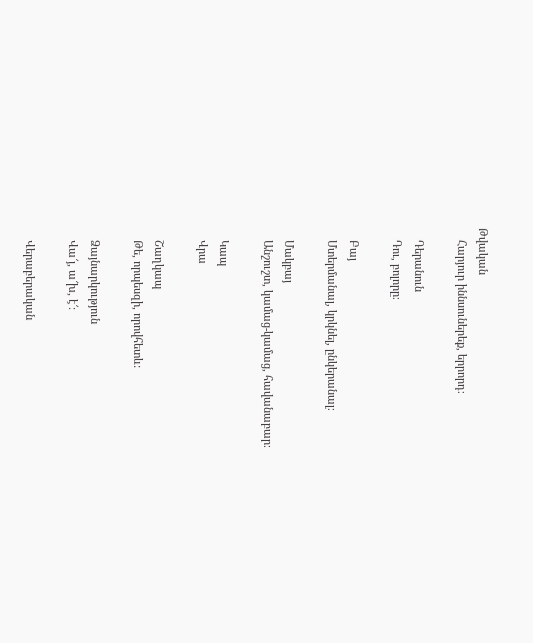Թվական
    Հարյուր իննսուներեք, երրորդ։

    Դերանուն
    Դու, բոլորը։

    Բայ
    Մտերմանալ, կրկնել, ընկերանալ։

    Մակբայ
    Անշուշտ, կամաց-կամաց, հավանաբար։

    Կապ
    Վրա

    Շաղկապ
    Թե, որպեսզի, որովհետև:

    Ձայնարկություն
    Վա՜յ, ա՜խ, է՜։

    Վերաբերական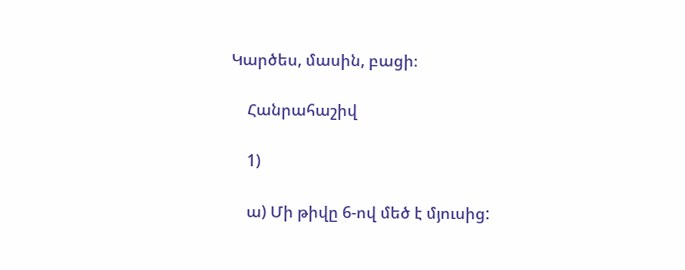Կարծես, մասին, բացի։

    Հանրահաշիվ

    1)

    ա) Մի թիվը 6-ով մեծ է մյուսից: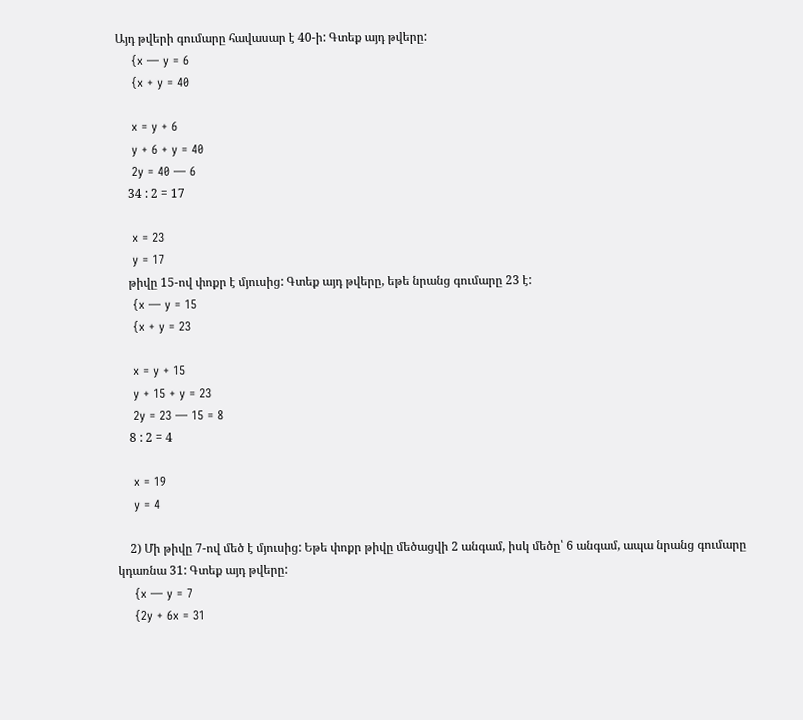Այդ թվերի գումարը հավասար է 40-ի: Գտեք այդ թվերը:
    {x — y = 6
    {x + y = 40

    x = y + 6
    y + 6 + y = 40
    2y = 40 — 6
    34 : 2 = 17

    x = 23
    y = 17
    թիվը 15-ով փոքր է մյուսից: Գտեք այդ թվերը, եթե նրանց գումարը 23 է:
    {x — y = 15
    {x + y = 23

    x = y + 15
    y + 15 + y = 23
    2y = 23 — 15 = 8
    8 : 2 = 4

    x = 19
    y = 4

    2) Մի թիվը 7-ով մեծ է մյուսից: Եթե փոքր թիվը մեծացվի 2 անգամ, իսկ մեծը՝ 6 անգամ, ապա նրանց գումարը կդառնա 31: Գտեք այդ թվերը:
    {x — y = 7
    {2y + 6x = 31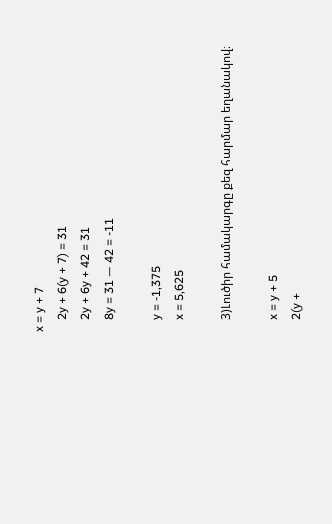x = y + 7
    2y + 6(y + 7) = 31
    2y + 6y + 42 = 31
    8y = 31 — 42 = -11

    y = -1,375
    x = 5,625

    3)Լուծիր համակարգը քեզ հարմար եղանակով։

    x = y + 5
    2(y +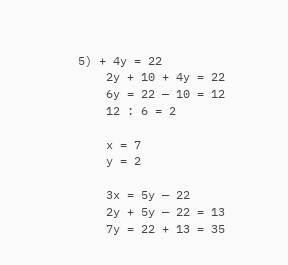5) + 4y = 22
    2y + 10 + 4y = 22
    6y = 22 — 10 = 12
    12 : 6 = 2

    x = 7
    y = 2

    3x = 5y — 22
    2y + 5y — 22 = 13
    7y = 22 + 13 = 35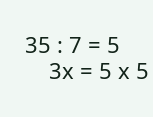35 : 7 = 5
    3x = 5 x 5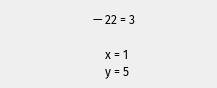— 22 = 3

    x = 1
    y = 5